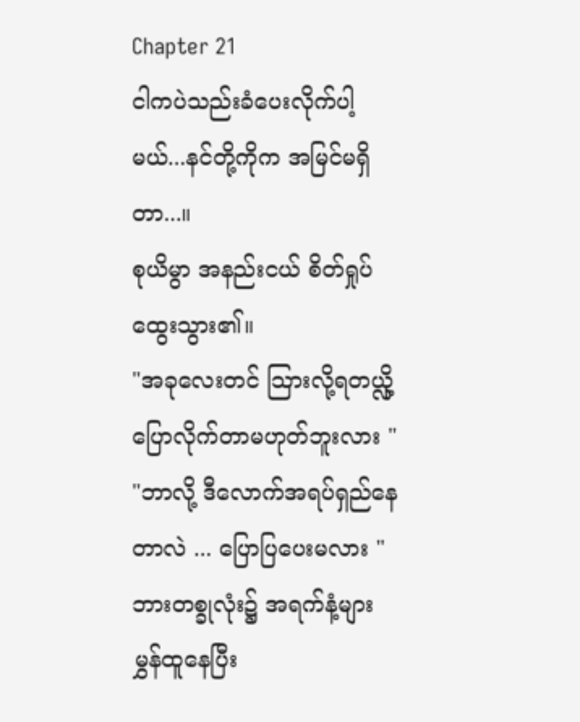Chapter 21
ငါကပဲသည်းခံပေးလိုက်ပါ့မယ်...နင်တို့ကိုက အမြင်မရှိတာ...။
စုယိမွာ အနည်းငယ် စိတ်ရှုပ်ထွေးသွား၏။
"အခုလေးတင် သြားလို့ရတယ္လို့ ပြောလိုက်တာမဟုတ်ဘူးလား "
"ဘာလို့ ဒီလောက်အရပ်ရှည်နေတာလဲ ... ပြောပြပေးမလား "
ဘားတစ္ခုလုံး၌ အရက်နံ့များမွှန်ထူနေပြီး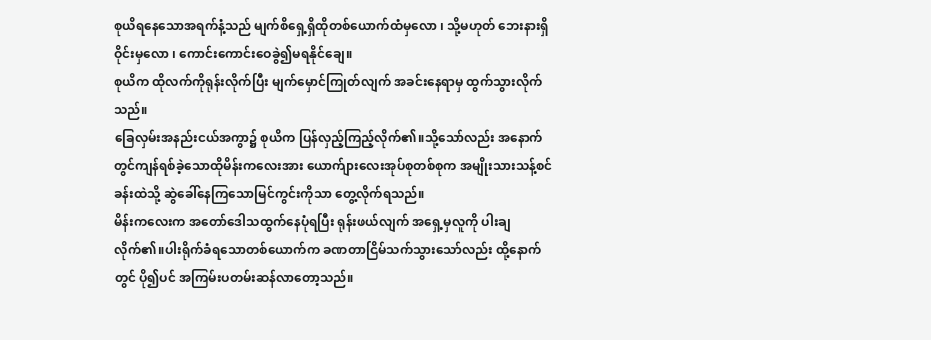စုယိရနေသောအရက်နံ့သည် မျက်စိရှေ့ရှိထိုတစ်ယောက်ထံမှလော ၊ သို့မဟုတ် ဘေးနားရှိဝိုင်းမှလော ၊ ကောင်းကောင်းဝေခွဲ၍မရနိုင်ချေ။
စုယိက ထိုလက်ကိုရုန်းလိုက်ပြီး မျက်မှောင်ကြုတ်လျက် အခင်းနေရာမှ ထွက်သွားလိုက်သည်။
ခြေလှမ်းအနည်းငယ်အကွာ၌ စုယိက ပြန်လှည့်ကြည့်လိုက်၏။သို့သော်လည်း အနောက်တွင်ကျန်ရစ်ခဲ့သောထိုမိန်းကလေးအား ယောက်ျားလေးအုပ်စုတစ်စုက အမျိုးသားသန့်စင်ခန်းထဲသို့ ဆွဲခေါ်နေကြသောမြင်ကွင်းကိုသာ တွေ့လိုက်ရသည်။
မိန်းကလေးက အတော်ဒေါသထွက်နေပုံရပြီး ရုန်းဖယ်လျက် အရှေ့မှလူကို ပါးချလိုက်၏။ပါးရိုက်ခံရသောတစ်ယောက်က ခဏတာငြိမ်သက်သွားသော်လည်း ထို့နောက်တွင် ပို၍ပင် အကြမ်းပတမ်းဆန်လာတော့သည်။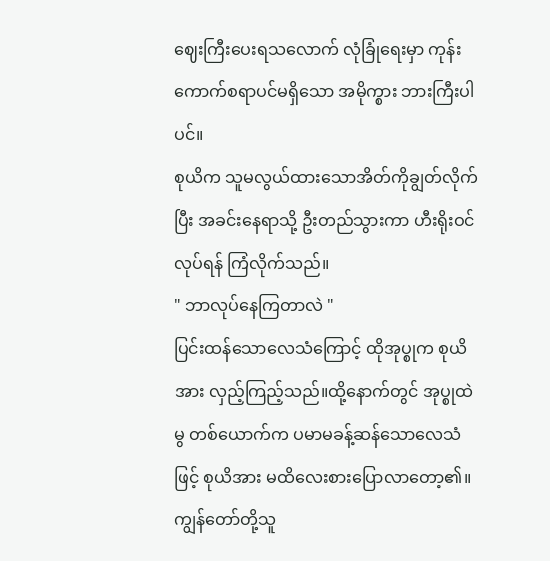ဈေးကြီးပေးရသလောက် လုံခြုံရေးမှာ ကုန်းကောက်စရာပင်မရှိသော အမိုက္စား ဘားကြီးပါပင်။
စုယိက သူမလွယ်ထားသောအိတ်ကိုချွတ်လိုက်ပြီး အခင်းနေရာသို့ ဦးတည်သွားကာ ဟီးရိုးဝင်လုပ်ရန် ကြံလိုက်သည်။
" ဘာလုပ်နေကြတာလဲ "
ပြင်းထန်သောလေသံကြောင့် ထိုအုပ္စုက စုယိအား လှည့်ကြည့်သည်။ထို့နောက်တွင် အုပ္စုထဲမွ တစ်ယောက်က ပမာမခန့်ဆန်သောလေသံဖြင့် စုယိအား မထိလေးစားပြောလာတော့၏။
ကျွန်တော်တို့သူ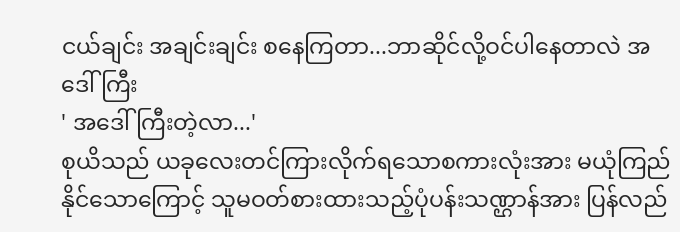ငယ်ချင်း အချင်းချင်း စနေကြတာ...ဘာဆိုင်လို့ဝင်ပါနေတာလဲ အဒေါ်ကြီး
' အဒေါ်ကြီးတဲ့လာ...'
စုယိသည် ယခုလေးတင်ကြားလိုက်ရသောစကားလုံးအား မယုံကြည်နိုင်သောကြောင့် သူမဝတ်စားထားသည့်ပုံပန်းသဏ္ဌာန်အား ပြန်လည်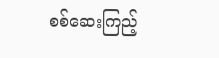စစ်ဆေးကြည့်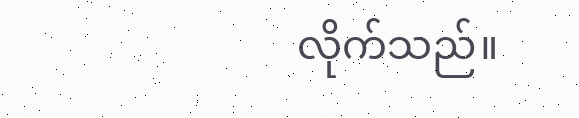လိုက်သည်။